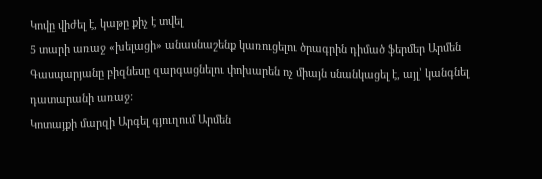Կովը վիժել է, կաթը քիչ է տվել
5 տարի առաջ «խելացի» անասնաշենք կառուցելու ծրագրին դիմած ֆերմեր Արմեն Գասպարյանը բիզնեսը զարգացնելու փոխարեն ոչ միայն սնանկացել է, այլ՝ կանգնել դատարանի առաջ:
Կոտայքի մարզի Արգել գյուղում Արմեն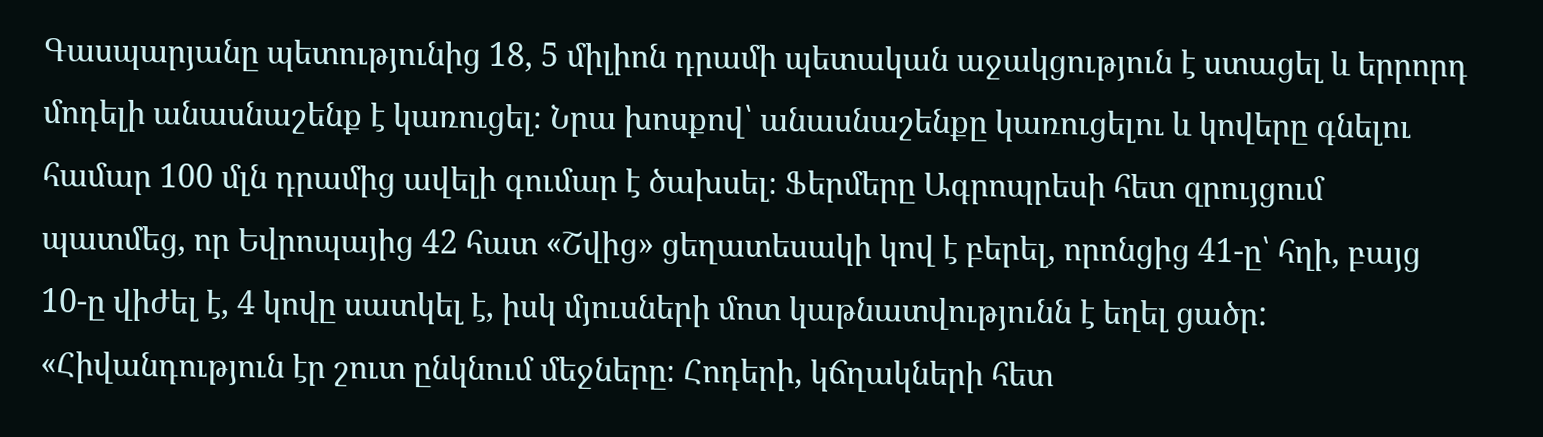Գասպարյանը պետությունից 18, 5 միլիոն դրամի պետական աջակցություն է ստացել և երրորդ մոդելի անասնաշենք է կառուցել։ Նրա խոսքով՝ անասնաշենքը կառուցելու և կովերը գնելու համար 100 մլն դրամից ավելի գումար է ծախսել։ Ֆերմերը Ագրոպրեսի հետ զրույցում պատմեց, որ Եվրոպայից 42 հատ «Շվից» ցեղատեսակի կով է բերել, որոնցից 41-ը՝ հղի, բայց 10-ը վիժել է, 4 կովը սատկել է, իսկ մյուսների մոտ կաթնատվությունն է եղել ցածր:
«Հիվանդություն էր շուտ ընկնում մեջները։ Հոդերի, կճղակների հետ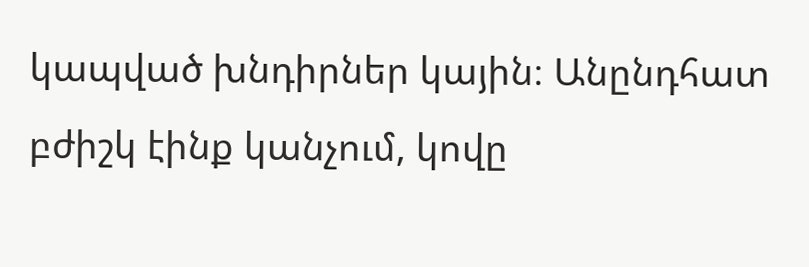կապված խնդիրներ կային։ Անընդհատ բժիշկ էինք կանչում, կովը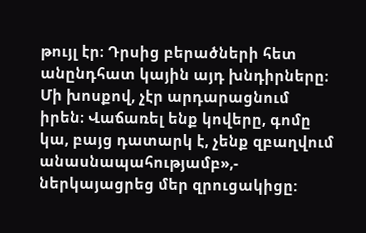թույլ էր։ Դրսից բերածների հետ անընդհատ կային այդ խնդիրները։ Մի խոսքով, չէր արդարացնում իրեն։ Վաճառել ենք կովերը, գոմը կա, բայց դատարկ է, չենք զբաղվում անասնապահությամբ»,- ներկայացրեց մեր զրուցակիցը: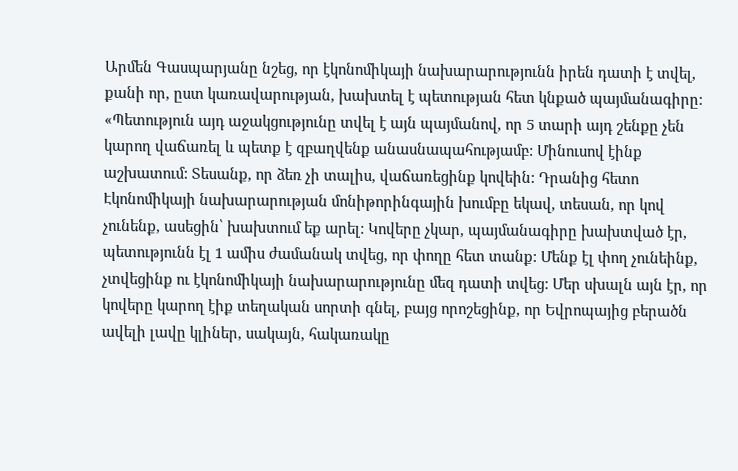Արմեն Գասպարյանը նշեց, որ էկոնոմիկայի նախարարությունն իրեն դատի է տվել, քանի որ, ըստ կառավարության, խախտել է պետության հետ կնքած պայմանագիրը:
«Պետություն այդ աջակցությունը տվել է այն պայմանով, որ 5 տարի այդ շենքը չեն կարող վաճառել և պետք է զբաղվենք անասնապահությամբ: Մինուսով էինք աշխատում: Տեսանք, որ ձեռ չի տալիս, վաճառեցինք կովեին: Դրանից հետո Էկոնոմիկայի նախարարության մոնիթորինգային խումբը եկավ, տեսան, որ կով չունենք, ասեցին՝ խախտում եք արել: Կովերը չկար, պայմանագիրը խախտված էր, պետությունն էլ 1 ամիս ժամանակ տվեց, որ փողը հետ տանք: Մենք էլ փող չունեինք, չտվեցինք ու էկոնոմիկայի նախարարությունը մեզ դատի տվեց: Մեր սխալն այն էր, որ կովերը կարող էիք տեղական սորտի գնել, բայց որոշեցինք, որ Եվրոպայից բերածն ավելի լավը կլիներ, սակայն, հակառակը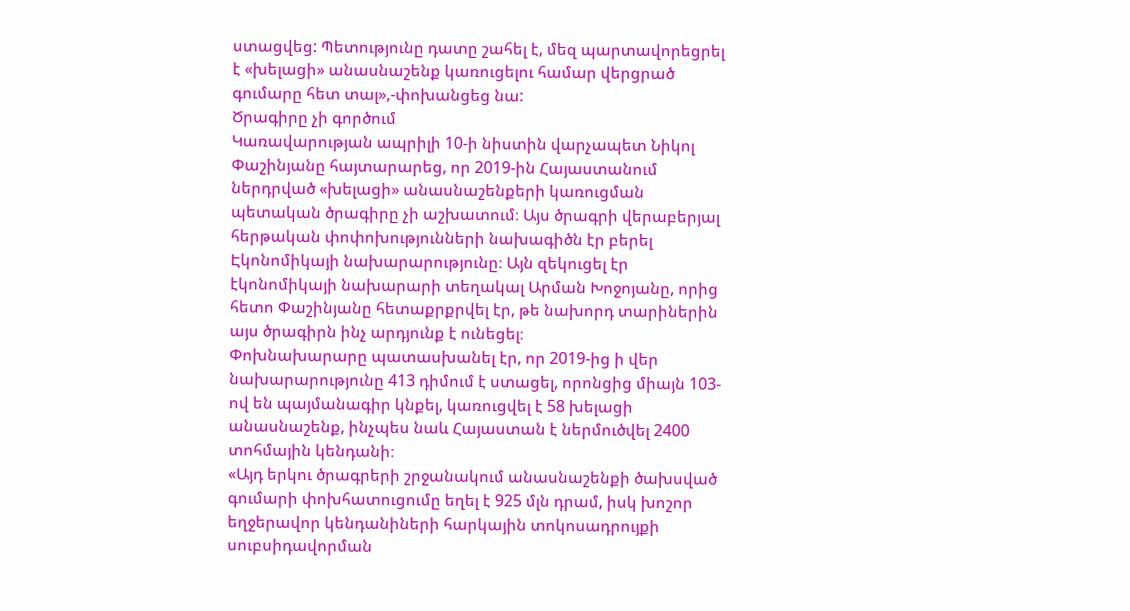ստացվեց: Պետությունը դատը շահել է, մեզ պարտավորեցրել է «խելացի» անասնաշենք կառուցելու համար վերցրած գումարը հետ տալ»,-փոխանցեց նա:
Ծրագիրը չի գործում
Կառավարության ապրիլի 10-ի նիստին վարչապետ Նիկոլ Փաշինյանը հայտարարեց, որ 2019-ին Հայաստանում ներդրված «խելացի» անասնաշենքերի կառուցման պետական ծրագիրը չի աշխատում։ Այս ծրագրի վերաբերյալ հերթական փոփոխությունների նախագիծն էր բերել Էկոնոմիկայի նախարարությունը։ Այն զեկուցել էր էկոնոմիկայի նախարարի տեղակալ Արման Խոջոյանը, որից հետո Փաշինյանը հետաքրքրվել էր, թե նախորդ տարիներին այս ծրագիրն ինչ արդյունք է ունեցել։
Փոխնախարարը պատասխանել էր, որ 2019-ից ի վեր նախարարությունը 413 դիմում է ստացել, որոնցից միայն 103-ով են պայմանագիր կնքել, կառուցվել է 58 խելացի անասնաշենք, ինչպես նաև Հայաստան է ներմուծվել 2400 տոհմային կենդանի։
«Այդ երկու ծրագրերի շրջանակում անասնաշենքի ծախսված գումարի փոխհատուցումը եղել է 925 մլն դրամ, իսկ խոշոր եղջերավոր կենդանիների հարկային տոկոսադրույքի սուբսիդավորման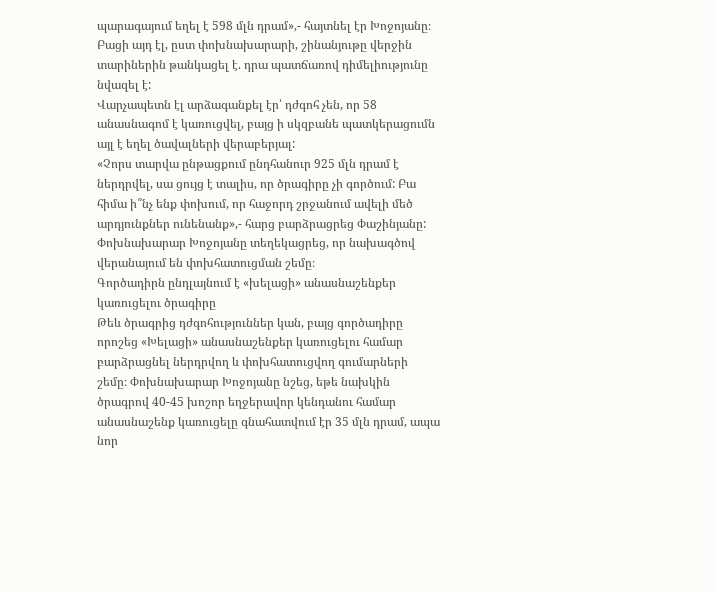պարագայում եղել է 598 մլն դրամ»,- հայտնել էր Խոջոյանը։ Բացի այդ էլ, ըստ փոխնախարարի, շինանյութը վերջին տարիներին թանկացել է. դրա պատճառով դիմելիությունը նվազել է:
Վարչապետն էլ արձագանքել էր՝ դժգոհ չեն, որ 58 անասնագոմ է կառուցվել, բայց ի սկզբանե պատկերացումն այլ է եղել ծավալների վերաբերյալ:
«Չորս տարվա ընթացքում ընդհանուր 925 մլն դրամ է ներդրվել, սա ցույց է տալիս, որ ծրագիրը չի գործում: Բա հիմա ի՞նչ ենք փոխում, որ հաջորդ շրջանում ավելի մեծ արդյունքներ ունենանք»,- հարց բարձրացրեց Փաշինյանը:
Փոխնախարար Խոջոյանը տեղեկացրեց, որ նախագծով վերանայում են փոխհատուցման շեմը։
Գործադիրն ընդլայնում է «խելացի» անասնաշենքեր կառուցելու ծրագիրը
Թեև ծրագրից դժգոհություններ կան, բայց գործադիրը որոշեց «Խելացի» անասնաշենքեր կառուցելու համար բարձրացնել ներդրվող և փոխհատուցվող գումարների շեմը։ Փոխնախարար Խոջոյանը նշեց, եթե նախկին ծրագրով 40-45 խոշոր եղջերավոր կենդանու համար անասնաշենք կառուցելը գնահատվում էր 35 մլն դրամ, ապա նոր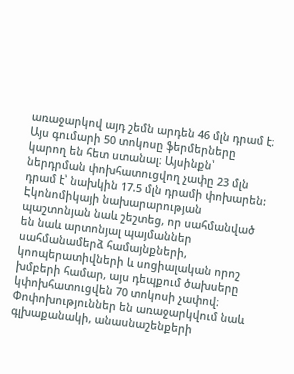առաջարկով այդ շեմն արդեն 46 մլն դրամ է։ Այս գումարի 50 տոկոսը ֆերմերները կարող են հետ ստանալ։ Այսինքն՝ ներդրման փոխհատուցվող չափը 23 մլն դրամ է՝ նախկին 17.5 մլն դրամի փոխարեն: Էկոնոմիկայի նախարարության պաշտոնյան նաև շեշտեց, որ սահմանված են նաև արտոնյալ պայմաններ սահմանամերձ համայնքների, կոոպերատիվների և սոցիալական որոշ խմբերի համար, այս դեպքում ծախսերը կփոխհատուցվեն 70 տոկոսի չափով։
Փոփոխություններ են առաջարկվում նաև գլխաքանակի, անասնաշենքերի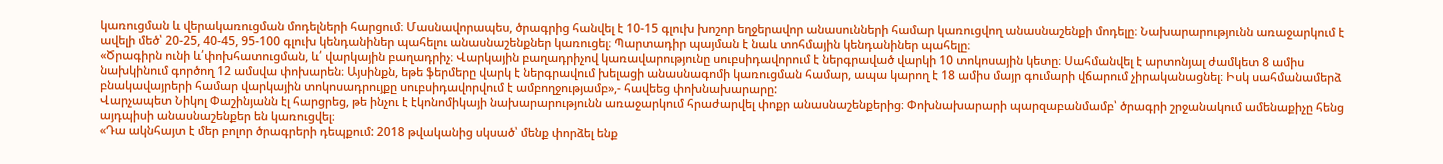կառուցման և վերակառուցման մոդելների հարցում։ Մասնավորապես, ծրագրից հանվել է 10-15 գլուխ խոշոր եղջերավոր անասունների համար կառուցվող անասնաշենքի մոդելը։ Նախարարությունն առաջարկում է ավելի մեծ՝ 20-25, 40-45, 95-100 գլուխ կենդանիներ պահելու անասնաշենքներ կառուցել։ Պարտադիր պայման է նաև տոհմային կենդանիներ պահելը։
«Ծրագիրն ունի և՛փոխհատուցման, և՛ վարկային բաղադրիչ։ Վարկային բաղադրիչով կառավարությունը սուբսիդավորում է ներգրաված վարկի 10 տոկոսային կետը։ Սահմանվել է արտոնյալ ժամկետ 8 ամիս նախկինում գործող 12 ամսվա փոխարեն։ Այսինքն, եթե ֆերմերը վարկ է ներգրավում խելացի անասնագոմի կառուցման համար, ապա կարող է 18 ամիս մայր գումարի վճարում չիրականացնել։ Իսկ սահմանամերձ բնակավայրերի համար վարկային տոկոսադրույքը սուբսիդավորվում է ամբողջությամբ»,- հավեեց փոխնախարարը:
Վարչապետ Նիկոլ Փաշինյանն էլ հարցրեց, թե ինչու է էկոնոմիկայի նախարարությունն առաջարկում հրաժարվել փոքր անասնաշենքերից։ Փոխնախարարի պարզաբանմամբ՝ ծրագրի շրջանակում ամենաքիչը հենց այդպիսի անասնաշենքեր են կառուցվել։
«Դա ակնհայտ է մեր բոլոր ծրագրերի դեպքում: 2018 թվականից սկսած՝ մենք փորձել ենք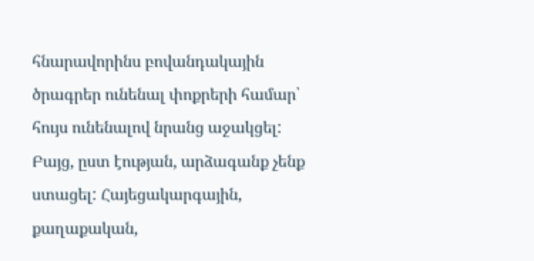հնարավորինս բովանդակային ծրագրեր ունենալ փոքրերի համար՝ հույս ունենալով նրանց աջակցել: Բայց, ըստ էության, արձագանք չենք ստացել: Հայեցակարգային, քաղաքական,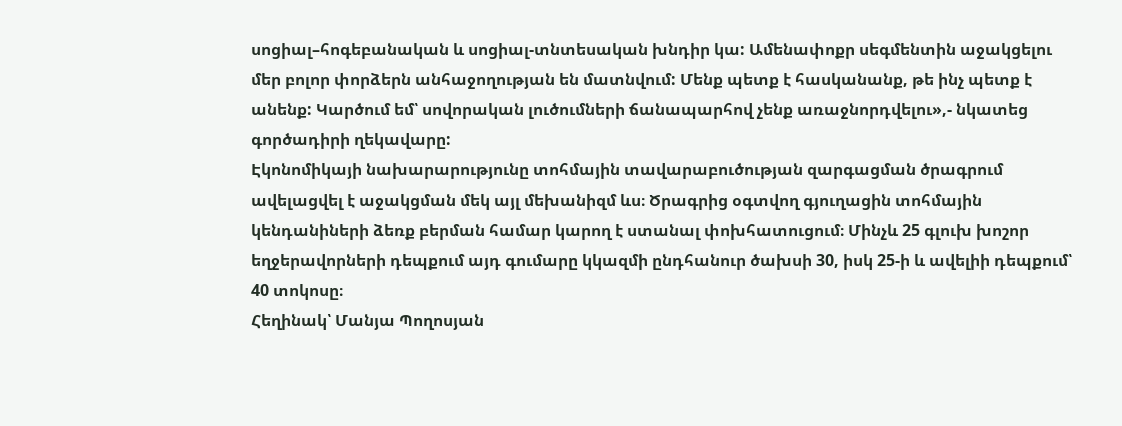սոցիալ–հոգեբանական և սոցիալ-տնտեսական խնդիր կա: Ամենափոքր սեգմենտին աջակցելու մեր բոլոր փորձերն անհաջողության են մատնվում: Մենք պետք է հասկանանք, թե ինչ պետք է անենք: Կարծում եմ՝ սովորական լուծումների ճանապարհով չենք առաջնորդվելու»,- նկատեց գործադիրի ղեկավարը:
Էկոնոմիկայի նախարարությունը տոհմային տավարաբուծության զարգացման ծրագրում ավելացվել է աջակցման մեկ այլ մեխանիզմ ևս։ Ծրագրից օգտվող գյուղացին տոհմային կենդանիների ձեռք բերման համար կարող է ստանալ փոխհատուցում։ Մինչև 25 գլուխ խոշոր եղջերավորների դեպքում այդ գումարը կկազմի ընդհանուր ծախսի 30, իսկ 25-ի և ավելիի դեպքում՝ 40 տոկոսը։
Հեղինակ՝ Մանյա Պողոսյան